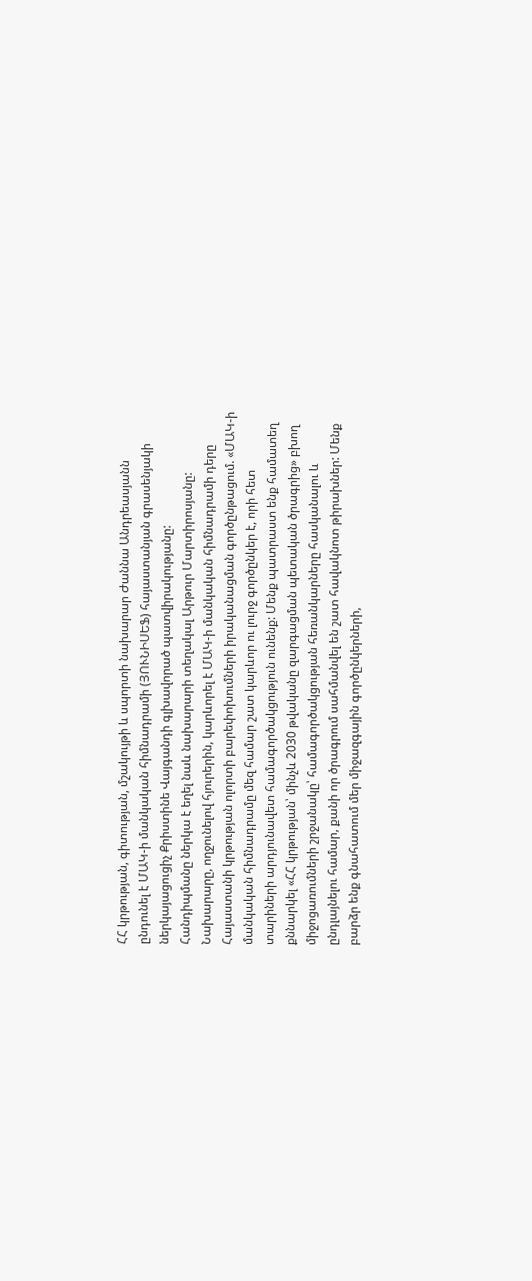ՀՀ կրթության, գիտության, մշակույթի և սպորտի նախարար Ժաննա Անդրեասյանն ընդունել է ՄԱԿ-ի մանկական հիմնադրամի (ՅՈՒՆԻՍԵՖ) հայաստանյան գրասենյակի ներկայացուցիչ Քրիստինե Վայգանդի գլխավորած պատվիրակությանը:
Հանդիպմանը ներկա է եղել նաև նախարարի տեղակալ Արթուր Մարտիրոսյանը:
Նախարարը, ողջունելով հյուրերին, կարևորել է ՄԱԿ-ի մանկական հիմնադրամի դերը Հայաստանի կրթության ոլորտի բարեփոխումների իրականացման գործընթացում. «ՄԱԿ-ի մանկական հիմնադրամը մեզ համար շատ կարևոր ու լուրջ գործընկեր է, որի հետ տարիների արդյունավետ համագործակցություն ունենք: Մենք պատրաստ ենք համատեղ քննարկել «ՀՀ կրթության՝ մինչև 2030 թվականը զարգացման պետական ծրագրից» բխող միջոցառումների շրջանակը՝ համագործակցության հեռանկարները հասկանալու և ընդլայնելու համար, քանի որ ծրագրում սահմանվել են շատ հավակնոտ թիրախներ: Մենք բարձր ենք գնահատում մեր միջազգային գործընկերների,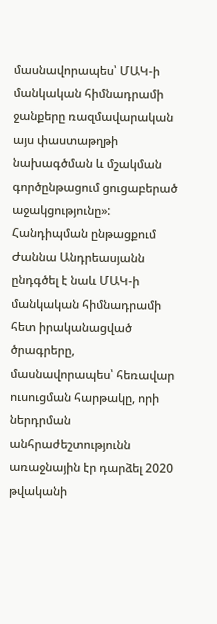մասնավորապես՝ ՄԱԿ-ի մանկական հիմնադրամի ջանքերը ռազմավարական այս փաստաթղթի նախագծման և մշակման գործընթացում ցուցաբերած աջակցությունը»:
Հանդիպման ընթացքում Ժաննա Անդրեասյանն ընդգծել է նաև ՄԱԿ-ի մանկական հիմնադրամի հետ իրականացված ծրագրերը, մասնավորապես՝ հեռավար ուսուցման հարթակը, որի ներդրման անհրաժեշտությունն առաջնային էր դարձել 2020 թվականի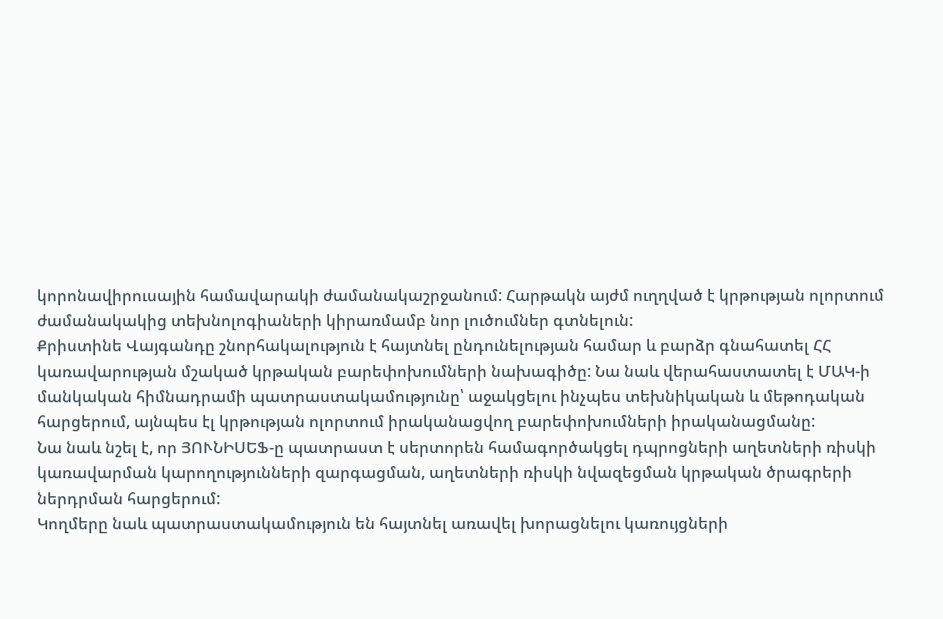կորոնավիրուսային համավարակի ժամանակաշրջանում: Հարթակն այժմ ուղղված է կրթության ոլորտում ժամանակակից տեխնոլոգիաների կիրառմամբ նոր լուծումներ գտնելուն:
Քրիստինե Վայգանդը շնորհակալություն է հայտնել ընդունելության համար և բարձր գնահատել ՀՀ կառավարության մշակած կրթական բարեփոխումների նախագիծը: Նա նաև վերահաստատել է ՄԱԿ-ի մանկական հիմնադրամի պատրաստակամությունը՝ աջակցելու ինչպես տեխնիկական և մեթոդական հարցերում, այնպես էլ կրթության ոլորտում իրականացվող բարեփոխումների իրականացմանը:
Նա նաև նշել է, որ ՅՈՒՆԻՍԵՖ-ը պատրաստ է սերտորեն համագործակցել դպրոցների աղետների ռիսկի կառավարման կարողությունների զարգացման, աղետների ռիսկի նվազեցման կրթական ծրագրերի ներդրման հարցերում:
Կողմերը նաև պատրաստակամություն են հայտնել առավել խորացնելու կառույցների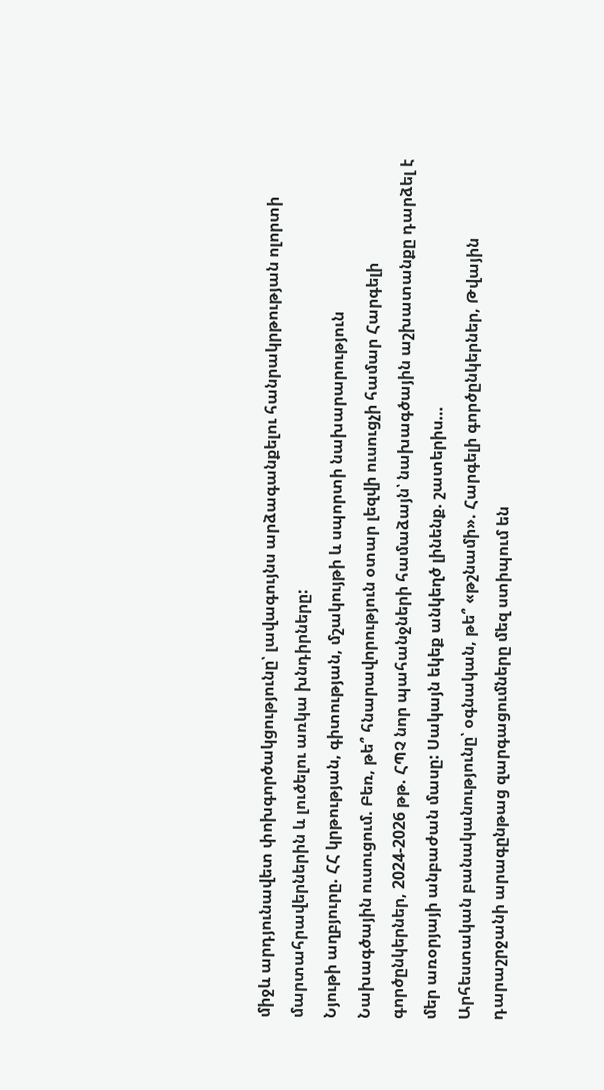միջև արդյունավետ փոխգործակցությունը՝ լավագույնս արձագանքելու հանրակրթության ոլորտի մարտահրավերներին և լուծելու առկա խնդիրները:
Նյութի աղբյուրը. ՀՀ կրթության, գիտության, մշակույթի և սպորտի նախարարություն
Նախագծային ուսուցում. Բեռ, թե՞ հնարավորություն օտար լեզվի ուսուցչի համար Հարգելի գործընկերներ, 2024-2026 թթ. ՀՊՉ նոր պահանջների համաձայն՝ նախագծային աշխատանքը դարձել է մեր առօրյայի անբաժան մասը: Սակայն եկեք անկեղծ լինենք. շատերիս…
Արհեստական բանականությունը՝ օգնական, թե՞ «թշնամի». Հարգելի գործընկերներ, Թվային դարաշրջանի արագընթաց զարգացումները մեզ ստիպում են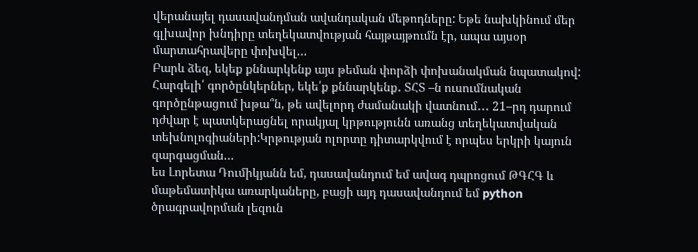վերանայել դասավանդման ավանդական մեթոդները: Եթե նախկինում մեր գլխավոր խնդիրը տեղեկատվության հայթայթումն էր, ապա այսօր մարտահրավերը փոխվել…
Բարև ձեզ, եկեք քննարկենք այս թեման փորձի փոխանակման նպատակով:
Հարգելի՛ գործընկերներ, եկե՛ք քննարկենք․ ՏՀՏ –ն ուսումնական գործընթացում խթա՞ն, թե ավելորդ ժամանակի վատնում․․․ 21–րդ դարում դժվար է պատկերացնել որակյալ կրթությունն առանց տեղեկատվական տեխնոլոգիաների:Կրթության ոլորտը դիտարկվում է որպես երկրի կայուն զարգացման…
ես Լորետա Դումիկյանն եմ, դասավանդում եմ ավագ դպրոցում ԹԳՀԳ և մաթեմատիկա առարկաները, բացի այդ դասավանդում եմ python ծրագրավորման լեզուն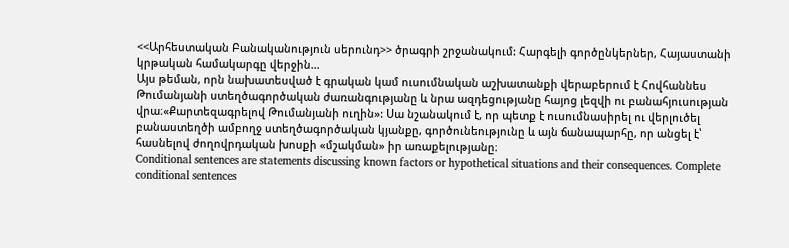<<Արհեստական Բանականություն սերունդ>> ծրագրի շրջանակում: Հարգելի գործընկերներ, Հայաստանի կրթական համակարգը վերջին…
Այս թեման, որն նախատեսված է գրական կամ ուսումնական աշխատանքի վերաբերում է Հովհաննես Թումանյանի ստեղծագործական ժառանգությանը և նրա ազդեցությանը հայոց լեզվի ու բանահյուսության վրա։«Քարտեզագրելով Թումանյանի ուղին»: Սա նշանակում է, որ պետք է ուսումնասիրել ու վերլուծել բանաստեղծի ամբողջ ստեղծագործական կյանքը, գործունեությունը և այն ճանապարհը, որ անցել է՝ հասնելով ժողովրդական խոսքի «մշակման» իր առաքելությանը։
Conditional sentences are statements discussing known factors or hypothetical situations and their consequences. Complete conditional sentences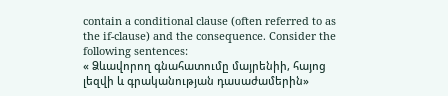contain a conditional clause (often referred to as the if-clause) and the consequence. Consider the following sentences:
« Ձևավորող գնահատումը մայրենիի, հայոց լեզվի և գրականության դասաժամերին»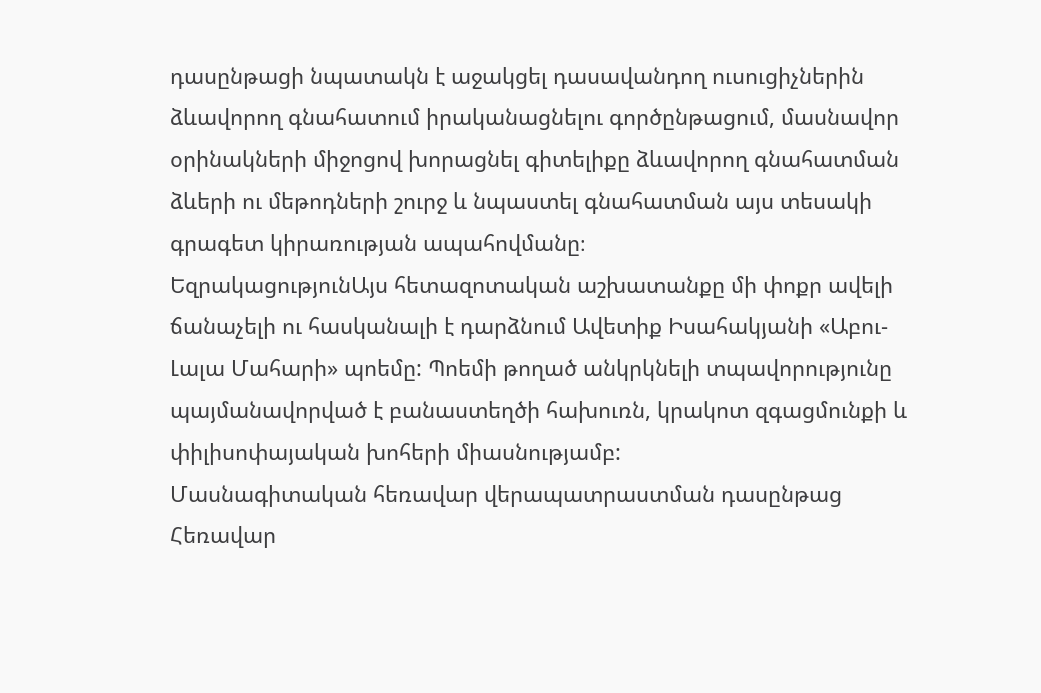դասընթացի նպատակն է աջակցել դասավանդող ուսուցիչներին ձևավորող գնահատում իրականացնելու գործընթացում, մասնավոր օրինակների միջոցով խորացնել գիտելիքը ձևավորող գնահատման ձևերի ու մեթոդների շուրջ և նպաստել գնահատման այս տեսակի գրագետ կիրառության ապահովմանը։
ԵզրակացությունԱյս հետազոտական աշխատանքը մի փոքր ավելի ճանաչելի ու հասկանալի է դարձնում Ավետիք Իսահակյանի «Աբու-Լալա Մահարի» պոեմը: Պոեմի թողած անկրկնելի տպավորությունը պայմանավորված է բանաստեղծի հախուռն, կրակոտ զգացմունքի և փիլիսոփայական խոհերի միասնությամբ:
Մասնագիտական հեռավար վերապատրաստման դասընթաց
Հեռավար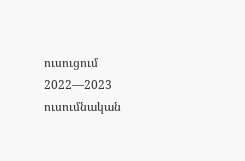ուսուցում 2022—2023 ուսումնական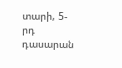տարի, 5-րդ դասարան